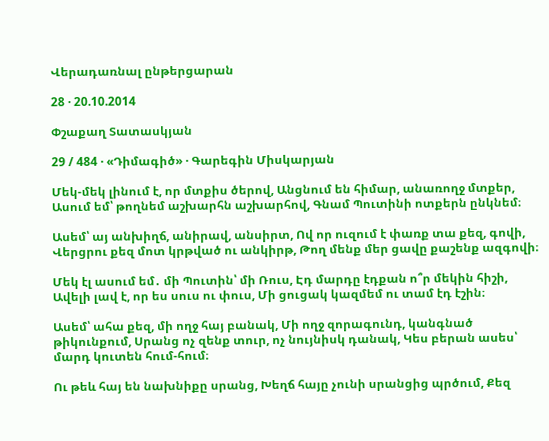Վերադառնալ ընթերցարան

28 · 20.10.2014

Փշաքաղ Տատասկյան

29 / 484 · «Դիմագիծ» · Գարեգին Միսկարյան

Մեկ-մեկ լինում է, որ մտքիս ծերով, Անցնում են հիմար, անառողջ մտքեր, Ասում եմ՝ թողնեմ աշխարհն աշխարհով, Գնամ Պուտինի ոտքերն ընկնեմ։

Ասեմ՝ այ անխիղճ, անիրավ, անսիրտ, Ով որ ուզում է փառք տա քեզ, գովի, Վերցրու քեզ մոտ կրթված ու անկիրթ, Թող մենք մեր ցավը քաշենք ազգովի։

Մեկ էլ ասում եմ․ մի Պուտին՝ մի Ռուս, Էդ մարդը էդքան ո՞ր մեկին հիշի, Ավելի լավ է, որ ես սուս ու փուս, Մի ցուցակ կազմեմ ու տամ էդ էշին։

Ասեմ՝ ահա քեզ, մի ողջ հայ բանակ, Մի ողջ զորագունդ, կանգնած թիկունքում, Սրանց ոչ զենք տուր, ոչ նույնիսկ դանակ, Կես բերան ասես՝ մարդ կուտեն հում-հում։

Ու թեև հայ են նախնիքը սրանց, Խեղճ հայը չունի սրանցից պրծում, Քեզ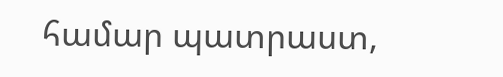համար պատրաստ,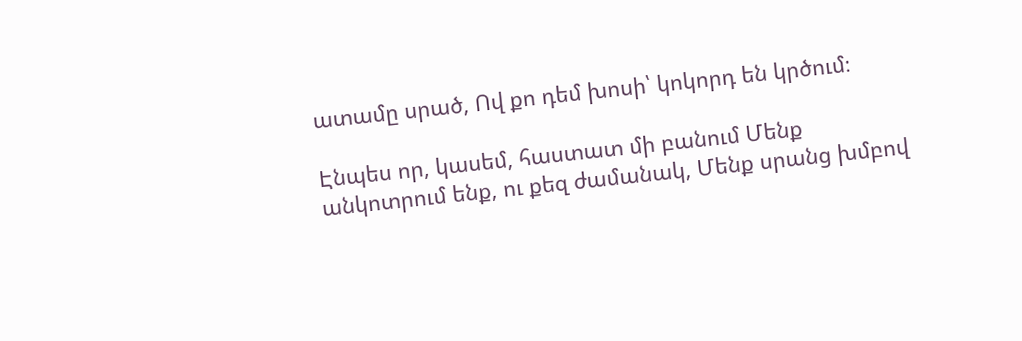ատամը սրած, Ով քո դեմ խոսի՝ կոկորդ են կրծում։

Էնպես որ, կասեմ, հաստատ մի բանում Մենք անկոտրում ենք, ու քեզ ժամանակ, Մենք սրանց խմբով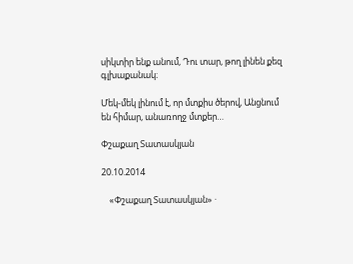սիկտիր ենք անում, Դու տար, թող լինեն քեզ գլխաքանակ։

Մեկ-մեկ լինում է, որ մտքիս ծերով, Անցնում են հիմար, անառողջ մտքեր…

Փշաքաղ Տատասկյան

20.10.2014

    «Փշաքաղ Տատասկյան» ·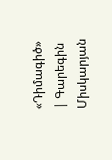«Դիմագիծ» | Գարեգին Միսկարյան